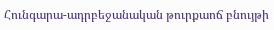Հունգարա-ադրբեջանական թուրքաոճ բնույթի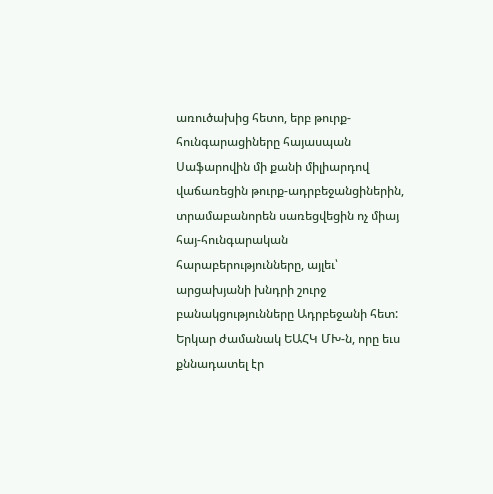առուծախից հետո, երբ թուրք-հունգարացիները հայասպան Սաֆարովին մի քանի միլիարդով վաճառեցին թուրք-ադրբեջանցիներին, տրամաբանորեն սառեցվեցին ոչ միայ հայ-հունգարական հարաբերությունները, այլեւ՝ արցախյանի խնդրի շուրջ բանակցությունները Ադրբեջանի հետ:
Երկար ժամանակ ԵԱՀԿ ՄԽ-ն, որը եւս քննադատել էր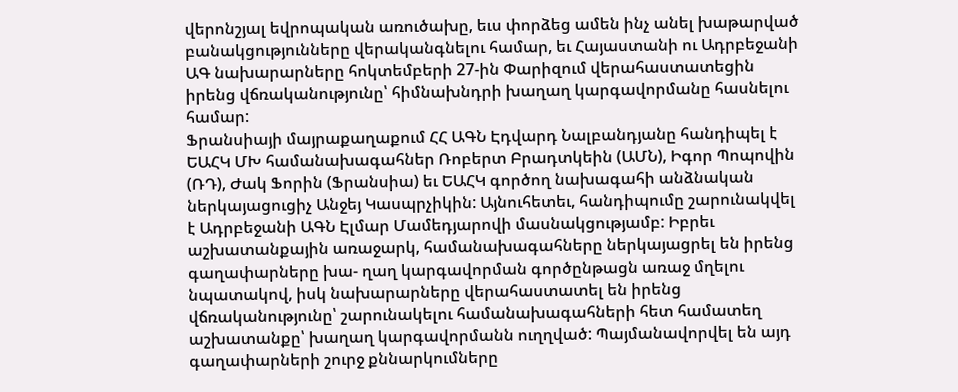վերոնշյալ եվրոպական առուծախը, եւս փորձեց ամեն ինչ անել խաթարված բանակցությունները վերականգնելու համար, եւ Հայաստանի ու Ադրբեջանի ԱԳ նախարարները հոկտեմբերի 27-ին Փարիզում վերահաստատեցին իրենց վճռականությունը՝ հիմնախնդրի խաղաղ կարգավորմանը հասնելու համար:
Ֆրանսիայի մայրաքաղաքում ՀՀ ԱԳՆ Էդվարդ Նալբանդյանը հանդիպել է ԵԱՀԿ ՄԽ համանախագահներ Ռոբերտ Բրադտկեին (ԱՄՆ), Իգոր Պոպովին (ՌԴ), Ժակ Ֆորին (Ֆրանսիա) եւ ԵԱՀԿ գործող նախագահի անձնական ներկայացուցիչ Անջեյ Կասպրչիկին: Այնուհետեւ, հանդիպումը շարունակվել է Ադրբեջանի ԱԳՆ Էլմար Մամեդյարովի մասնակցությամբ: Իբրեւ աշխատանքային առաջարկ, համանախագահները ներկայացրել են իրենց գաղափարները խա- ղաղ կարգավորման գործընթացն առաջ մղելու նպատակով, իսկ նախարարները վերահաստատել են իրենց վճռականությունը՝ շարունակելու համանախագահների հետ համատեղ աշխատանքը՝ խաղաղ կարգավորմանն ուղղված: Պայմանավորվել են այդ գաղափարների շուրջ քննարկումները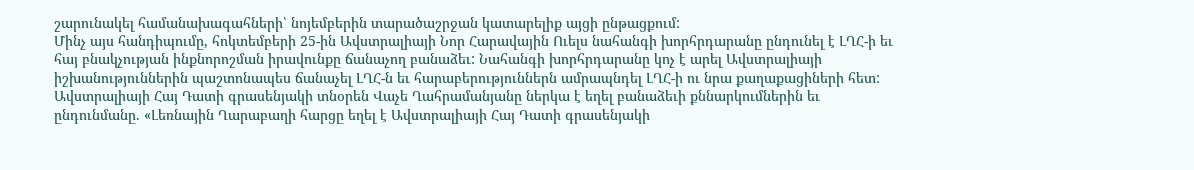շարունակել համանախագահների՝ նոյեմբերին տարածաշրջան կատարելիք այցի ընթացքում:
Մինչ այս հանդիպումը, հոկտեմբերի 25-ին Ավստրալիայի Նոր Հարավային Ուելս նահանգի խորհրդարանը ընդունել է ԼՂՀ-ի եւ հայ բնակչության ինքնորոշման իրավունքը ճանաչող բանաձեւ: Նահանգի խորհրդարանը կոչ է արել Ավստրալիայի իշխանություններին պաշտոնապես ճանաչել ԼՂՀ-ն եւ հարաբերություններն ամրապնդել ԼՂՀ-ի ու նրա քաղաքացիների հետ:
Ավստրալիայի Հայ Դատի գրասենյակի տնօրեն Վաչե Ղահրամանյանը ներկա է եղել բանաձեւի քննարկումներին եւ ընդունմանը. «Լեռնային Ղարաբաղի հարցը եղել է Ավստրալիայի Հայ Դատի գրասենյակի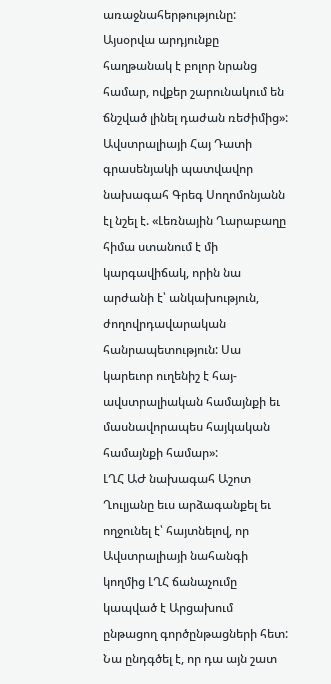առաջնահերթությունը: Այսօրվա արդյունքը հաղթանակ է բոլոր նրանց համար, ովքեր շարունակում են ճնշված լինել դաժան ռեժիմից»: Ավստրալիայի Հայ Դատի գրասենյակի պատվավոր նախագահ Գրեգ Սողոմոնյանն էլ նշել է. «Լեռնային Ղարաբաղը հիմա ստանում է մի կարգավիճակ, որին նա արժանի է՝ անկախություն, ժողովրդավարական հանրապետություն: Սա կարեւոր ուղենիշ է հայ-ավստրալիական համայնքի եւ մասնավորապես հայկական համայնքի համար»:
ԼՂՀ ԱԺ նախագահ Աշոտ Ղուլյանը եւս արձագանքել եւ ողջունել է՝ հայտնելով, որ Ավստրալիայի նահանգի կողմից ԼՂՀ ճանաչումը կապված է Արցախում ընթացող գործընթացների հետ: Նա ընդգծել է, որ դա այն շատ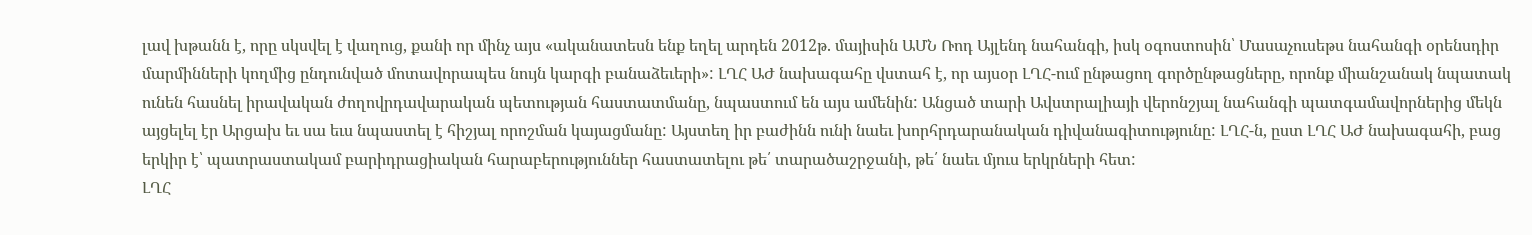լավ խթանն է, որը սկսվել է վաղուց, քանի որ մինչ այս «ականատեսն ենք եղել արդեն 2012թ. մայիսին ԱՄՆ Ռոդ Այլենդ նահանգի, իսկ օգոստոսին՝ Մասաչուսեթս նահանգի օրենսդիր մարմինների կողմից ընդունված մոտավորապես նույն կարգի բանաձեւերի»: ԼՂՀ ԱԺ նախագահը վստահ է, որ այսօր ԼՂՀ-ում ընթացող գործընթացները, որոնք միանշանակ նպատակ ունեն հասնել իրավական ժողովրդավարական պետության հաստատմանը, նպաստում են այս ամենին: Անցած տարի Ավստրալիայի վերոնշյալ նահանգի պատգամավորներից մեկն այցելել էր Արցախ եւ սա եւս նպաստել է հիշյալ որոշման կայացմանը: Այստեղ իր բաժինն ունի նաեւ խորհրդարանական դիվանագիտությունը: ԼՂՀ-ն, ըստ ԼՂՀ ԱԺ նախագահի, բաց երկիր է՝ պատրաստակամ բարիդրացիական հարաբերություններ հաստատելու թե՛ տարածաշրջանի, թե՛ նաեւ մյուս երկրների հետ:
ԼՂՀ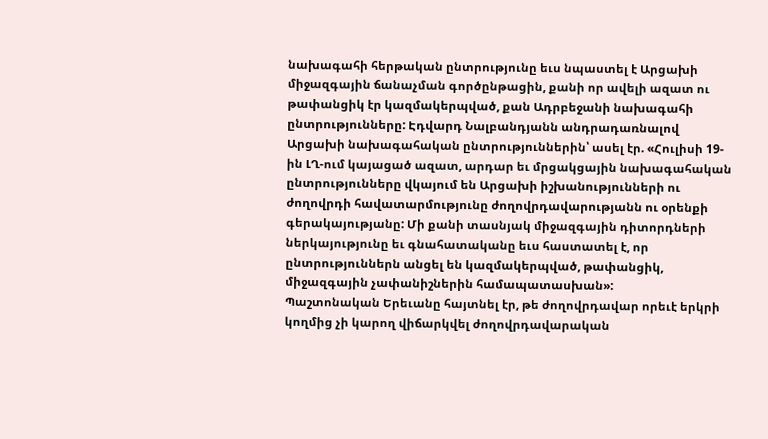նախագահի հերթական ընտրությունը եւս նպաստել է Արցախի միջազգային ճանաչման գործընթացին, քանի որ ավելի ազատ ու թափանցիկ էր կազմակերպված, քան Ադրբեջանի նախագահի ընտրությունները: Էդվարդ Նալբանդյանն անդրադառնալով Արցախի նախագահական ընտրություններին՝ ասել էր. «Հուլիսի 19-ին ԼՂ-ում կայացած ազատ, արդար եւ մրցակցային նախագահական ընտրությունները վկայում են Արցախի իշխանությունների ու ժողովրդի հավատարմությունը ժողովրդավարությանն ու օրենքի գերակայությանը: Մի քանի տասնյակ միջազգային դիտորդների ներկայությունը եւ գնահատականը եւս հաստատել է, որ ընտրություններն անցել են կազմակերպված, թափանցիկ, միջազգային չափանիշներին համապատասխան»:
Պաշտոնական Երեւանը հայտնել էր, թե ժողովրդավար որեւէ երկրի կողմից չի կարող վիճարկվել ժողովրդավարական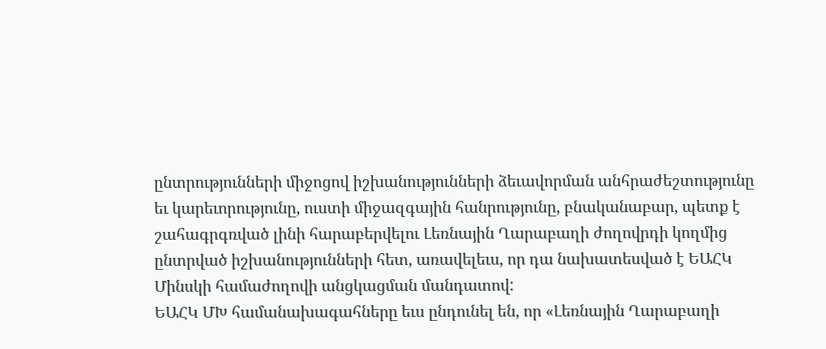ընտրությունների միջոցով իշխանությունների ձեւավորման անհրաժեշտությունը եւ կարեւորությունը, ուստի միջազգային հանրությունը, բնականաբար, պետք է շահագրգռված լինի հարաբերվելու Լեռնային Ղարաբաղի ժողովրդի կողմից ընտրված իշխանությունների հետ, առավելեւս, որ դա նախատեսված է ԵԱՀԿ Մինսկի համաժողովի անցկացման մանդատով:
ԵԱՀԿ ՄԽ համանախագահները եւս ընդունել են, որ «Լեռնային Ղարաբաղի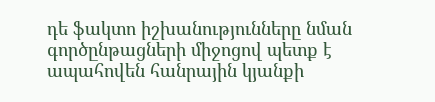դե ֆակտո իշխանությունները նման գործընթացների միջոցով պետք է ապահովեն հանրային կյանքի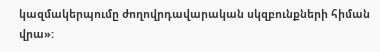կազմակերպումը ժողովրդավարական սկզբունքների հիման վրա»: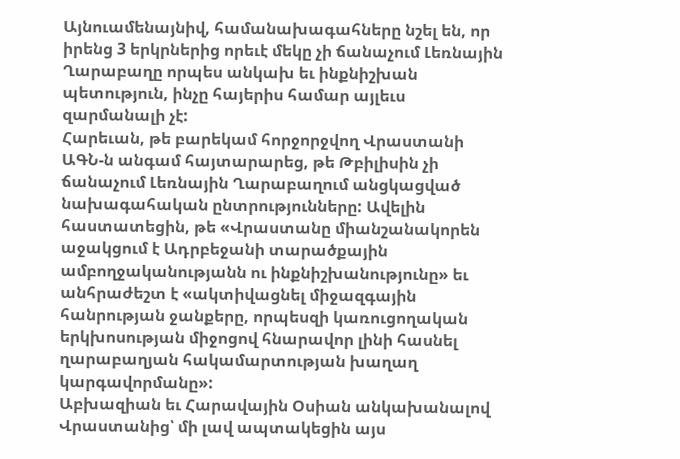Այնուամենայնիվ, համանախագահները նշել են, որ իրենց 3 երկրներից որեւէ մեկը չի ճանաչում Լեռնային Ղարաբաղը որպես անկախ եւ ինքնիշխան պետություն, ինչը հայերիս համար այլեւս զարմանալի չէ:
Հարեւան, թե բարեկամ հորջորջվող Վրաստանի ԱԳՆ-ն անգամ հայտարարեց, թե Թբիլիսին չի ճանաչում Լեռնային Ղարաբաղում անցկացված նախագահական ընտրությունները: Ավելին հաստատեցին, թե «Վրաստանը միանշանակորեն աջակցում է Ադրբեջանի տարածքային ամբողջականությանն ու ինքնիշխանությունը» եւ անհրաժեշտ է «ակտիվացնել միջազգային հանրության ջանքերը, որպեսզի կառուցողական երկխոսության միջոցով հնարավոր լինի հասնել ղարաբաղյան հակամարտության խաղաղ կարգավորմանը»:
Աբխազիան եւ Հարավային Օսիան անկախանալով Վրաստանից՝ մի լավ ապտակեցին այս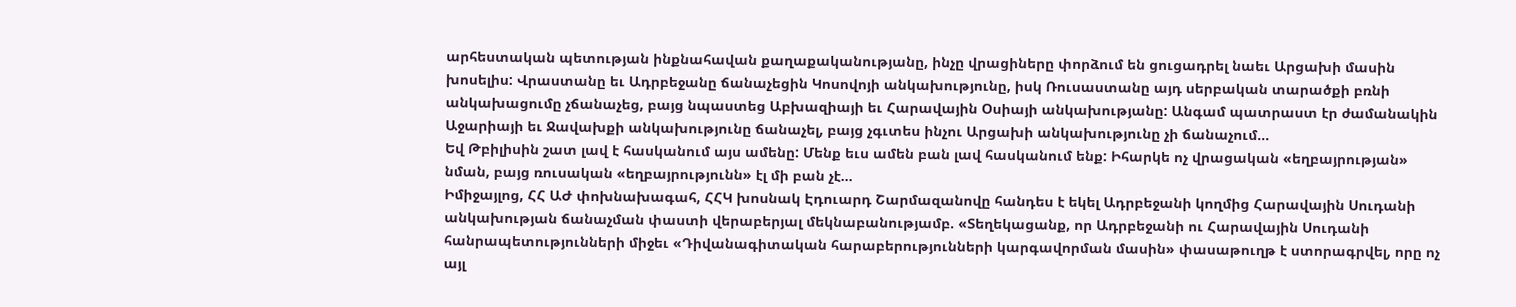արհեստական պետության ինքնահավան քաղաքականությանը, ինչը վրացիները փորձում են ցուցադրել նաեւ Արցախի մասին խոսելիս: Վրաստանը եւ Ադրբեջանը ճանաչեցին Կոսովոյի անկախությունը, իսկ Ռուսաստանը այդ սերբական տարածքի բռնի անկախացումը չճանաչեց, բայց նպաստեց Աբխազիայի եւ Հարավային Օսիայի անկախությանը: Անգամ պատրաստ էր ժամանակին Աջարիայի եւ Ջավախքի անկախությունը ճանաչել, բայց չգւտես ինչու Արցախի անկախությունը չի ճանաչում…
Եվ Թբիլիսին շատ լավ է հասկանում այս ամենը: Մենք եւս ամեն բան լավ հասկանում ենք: Իհարկե ոչ վրացական «եղբայրության» նման, բայց ռուսական «եղբայրությունն» էլ մի բան չէ…
Իմիջայլոց, ՀՀ ԱԺ փոխնախագահ, ՀՀԿ խոսնակ Էդուարդ Շարմազանովը հանդես է եկել Ադրբեջանի կողմից Հարավային Սուդանի անկախության ճանաչման փաստի վերաբերյալ մեկնաբանությամբ. «Տեղեկացանք, որ Ադրբեջանի ու Հարավային Սուդանի հանրապետությունների միջեւ «Դիվանագիտական հարաբերությունների կարգավորման մասին» փասաթուղթ է ստորագրվել, որը ոչ այլ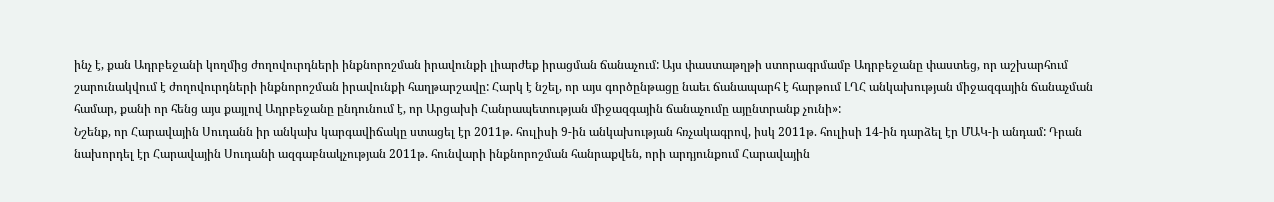ինչ է, քան Ադրբեջանի կողմից ժողովուրդների ինքնորոշման իրավունքի լիարժեք իրացման ճանաչում: Այս փաստաթղթի ստորագրմամբ Ադրբեջանը փաստեց, որ աշխարհում շարունակվում է ժողովուրդների ինքնորոշման իրավունքի հաղթարշավը: Հարկ է նշել, որ այս գործընթացը նաեւ ճանապարհ է հարթում ԼՂՀ անկախության միջազգային ճանաչման համար, քանի որ հենց այս քայլով Ադրբեջանը ընդունում է, որ Արցախի Հանրապետության միջազգային ճանաչումը այընտրանք չունի»:
Նշենք, որ Հարավային Սուդանն իր անկախ կարգավիճակը ստացել էր 2011թ. հուլիսի 9-ին անկախության հռչակագրով, իսկ 2011թ. հուլիսի 14-ին դարձել էր ՄԱԿ-ի անդամ: Դրան նախորդել էր Հարավային Սուդանի ազգաբնակչության 2011թ. հունվարի ինքնորոշման հանրաքվեն, որի արդյունքում Հարավային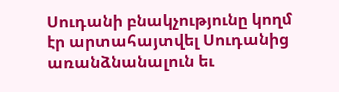Սուդանի բնակչությունը կողմ էր արտահայտվել Սուդանից առանձնանալուն եւ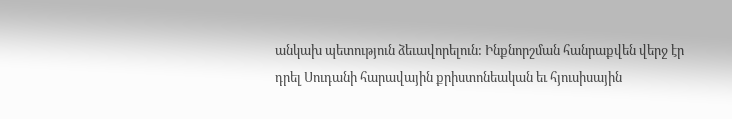անկախ պետություն ձեւավորելուն: Ինքնորշման հանրաքվեն վերջ էր դրել Սուդանի հարավային քրիստոնեական եւ հյուսիսային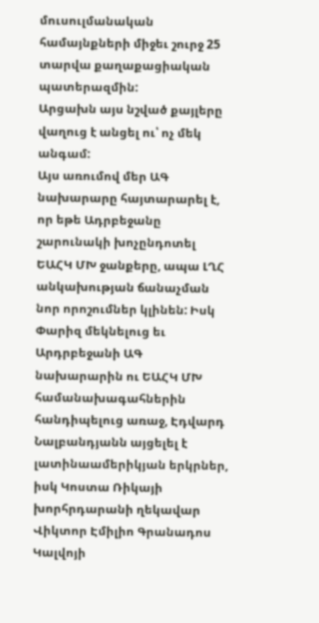մուսուլմանական համայնքների միջեւ շուրջ 25 տարվա քաղաքացիական պատերազմին:
Արցախն այս նշված քայլերը վաղուց է անցել ու՝ ոչ մեկ անգամ:
Այս առումով մեր ԱԳ նախարարը հայտարարել է, որ եթե Ադրբեջանը շարունակի խոչընդոտել ԵԱՀԿ ՄԽ ջանքերը, ապա ԼՂՀ անկախության ճանաչման նոր որոշումներ կլինեն: Իսկ Փարիզ մեկնելուց եւ Արդրբեջանի ԱԳ նախարարին ու ԵԱՀԿ ՄԽ համանախագահներին հանդիպելուց առաջ, Էդվարդ Նալբանդյանն այցելել է լատինաամերիկյան երկրներ, իսկ Կոստա Ռիկայի խորհրդարանի ղեկավար Վիկտոր Էմիլիո Գրանադոս Կալվոյի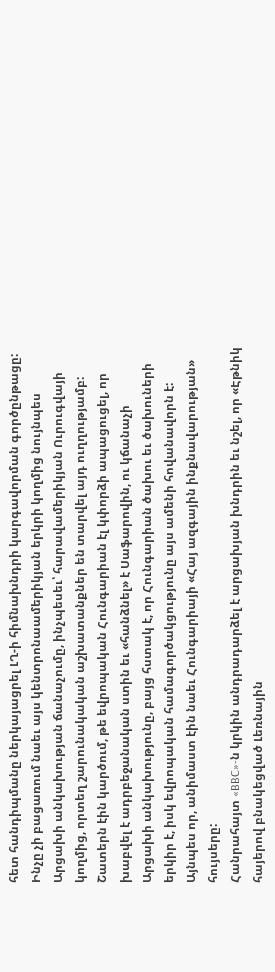հետ հանդիպմանը ներկայացրել ԼՂ-ի հիմնախնդրի կարգավորման գործընթացը: Ինչը չի բացառում նաեւ այս կենտրոնաամերիկյան երկրի կողմից նույնպես Արցախի անկախության ճանաչումը, ինչպեսեւ՝ հարավամերիկյան Ուրուգվայի կողմից, որտեղ շարունակական աշխատանքներ են տարվել այդ ուղղությամբ: Շատերն էին կարծում, թե եվրոպական Հունգարիան էլ կփորձի ապացուցել, որ խաբվել է ադրբեջանական ստին եւ «հանձնել» է Սաֆարովին, ու կճանաչի Արցախի անկախությունը, բայց հստակ է, որ Հունգարիան ծախու եւ ծախուների երկիր է, իսկ եվրոպական համագործակցությունը այս ամենի հովանավորն է: Այնպես որ, անիմաստ էին նաեւ Հունգարիայի «Հայ ազգային ինքնավարության» հույսերը:
Հանրահայտ «BBC»-ն կրկին անդրադարձել է արցախյան խնդրին եւ նշել, որ «Էթնիկ հայերով բնակեցված Լեռնային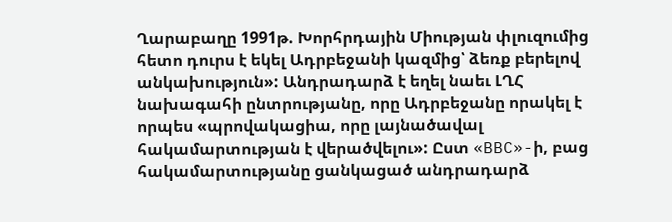Ղարաբաղը 1991թ. Խորհրդային Միության փլուզումից հետո դուրս է եկել Ադրբեջանի կազմից՝ ձեռք բերելով անկախություն»: Անդրադարձ է եղել նաեւ ԼՂՀ նախագահի ընտրությանը, որը Ադրբեջանը որակել է որպես «պրովակացիա, որը լայնածավալ հակամարտության է վերածվելու»: Ըստ «BBC»-ի, բաց հակամարտությանը ցանկացած անդրադարձ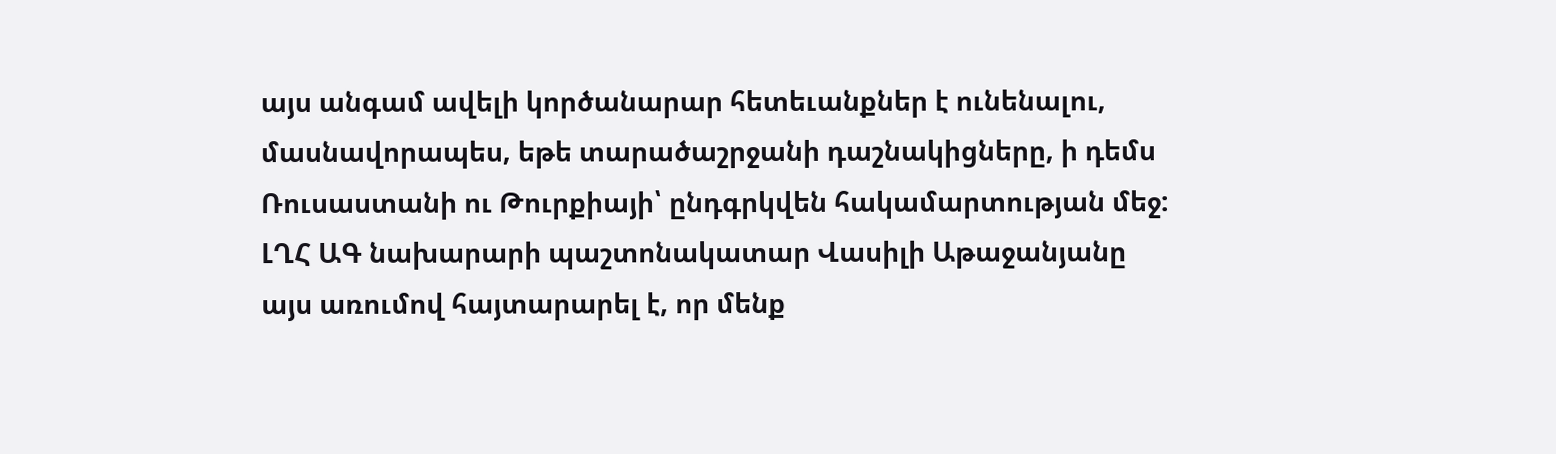այս անգամ ավելի կործանարար հետեւանքներ է ունենալու, մասնավորապես, եթե տարածաշրջանի դաշնակիցները, ի դեմս Ռուսաստանի ու Թուրքիայի՝ ընդգրկվեն հակամարտության մեջ:
ԼՂՀ ԱԳ նախարարի պաշտոնակատար Վասիլի Աթաջանյանը այս առումով հայտարարել է, որ մենք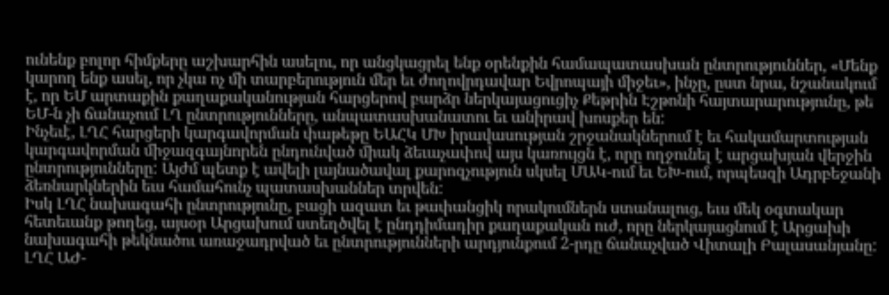ունենք բոլոր հիմքերը աշխարհին ասելու, որ անցկացրել ենք օրենքին համապատասխան ընտրություններ, «Մենք կարող ենք ասել, որ չկա ոչ մի տարբերություն մեր եւ ժողովրդավար Եվրոպայի միջեւ», ինչը, ըստ նրա, նշանակում է, որ ԵՄ արտաքին քաղաքականության հարցերով բարձր ներկայացուցիչ Քեթրին Էշթոնի հայտարարությունը, թե ԵՄ-ն չի ճանաչում ԼՂ ընտրությունները, անպատասխանատու եւ անիրավ խոսքեր են:
Ինչեւէ, ԼՂՀ հարցերի կարգավորման փաթեթը ԵԱՀԿ ՄԽ իրավասության շրջանակներում է եւ հակամարտության կարգավորման միջազգայնորեն ընդունված միակ ձեւաչափով այս կառույցն է, որը ողջունել է արցախյան վերջին ընտրությունները: Այժմ պետք է ավելի լայնածավալ քարոզչություն սկսել ՄԱԿ-ում եւ ԵԽ-ում, որպեսզի Ադրբեջանի ձեռնարկներին եւս համահունչ պատասխաններ տրվեն:
Իսկ ԼՂՀ նախագահի ընտրությունը, բացի ազատ եւ թափանցիկ որակումներն ստանալուց, եւս մեկ օգտակար հետեւանք թողեց, այսօր Արցախում ստեղծվել է ընդդիմադիր քաղաքական ուժ, որը ներկայացնում է Արցախի նախագահի թեկնածու առաջադրված եւ ընտրությունների արդյունքում 2-րդը ճանաչված Վիտալի Բալասանյանը: ԼՂՀ ԱԺ-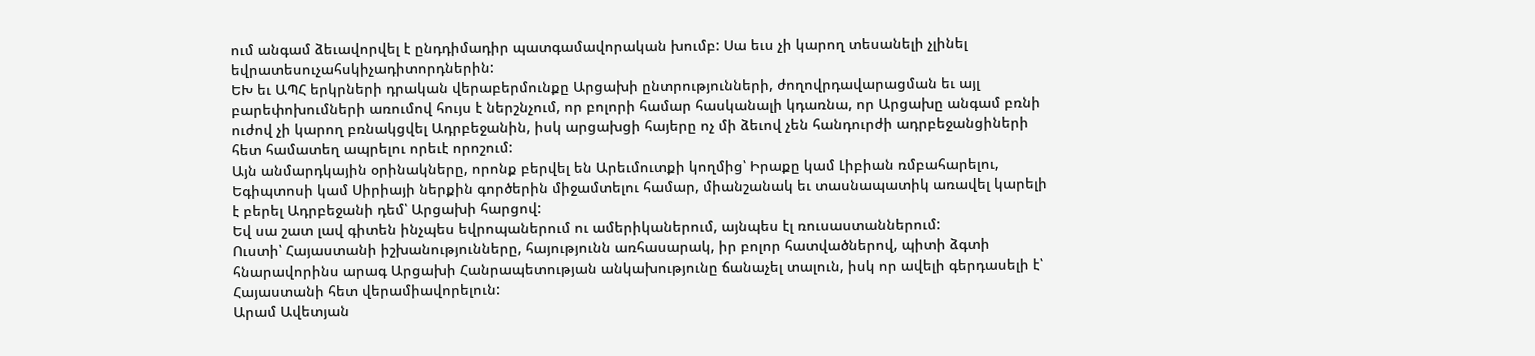ում անգամ ձեւավորվել է ընդդիմադիր պատգամավորական խումբ: Սա եւս չի կարող տեսանելի չլինել եվրատեսուչահսկիչադիտորդներին:
ԵԽ եւ ԱՊՀ երկրների դրական վերաբերմունքը Արցախի ընտրությունների, ժողովրդավարացման եւ այլ բարեփոխումների առումով հույս է ներշնչում, որ բոլորի համար հասկանալի կդառնա, որ Արցախը անգամ բռնի ուժով չի կարող բռնակցվել Ադրբեջանին, իսկ արցախցի հայերը ոչ մի ձեւով չեն հանդուրժի ադրբեջանցիների հետ համատեղ ապրելու որեւէ որոշում:
Այն անմարդկային օրինակները, որոնք բերվել են Արեւմուտքի կողմից՝ Իրաքը կամ Լիբիան ռմբահարելու, Եգիպտոսի կամ Սիրիայի ներքին գործերին միջամտելու համար, միանշանակ եւ տասնապատիկ առավել կարելի է բերել Ադրբեջանի դեմ՝ Արցախի հարցով:
Եվ սա շատ լավ գիտեն ինչպես եվրոպաներում ու ամերիկաներում, այնպես էլ ռուսաստաններում:
Ուստի՝ Հայաստանի իշխանությունները, հայությունն առհասարակ, իր բոլոր հատվածներով, պիտի ձգտի հնարավորինս արագ Արցախի Հանրապետության անկախությունը ճանաչել տալուն, իսկ որ ավելի գերդասելի է՝ Հայաստանի հետ վերամիավորելուն:
Արամ Ավետյան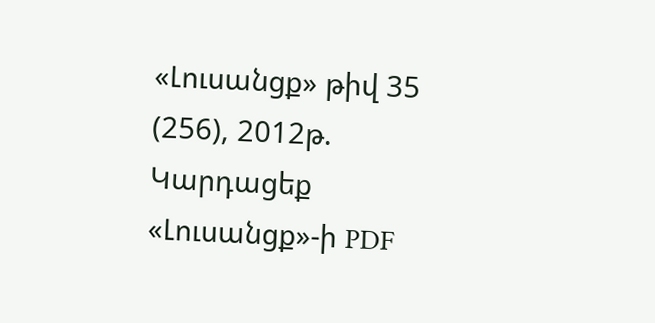«Լուսանցք» թիվ 35 (256), 2012թ.
Կարդացեք «Լուսանցք»-ի PDF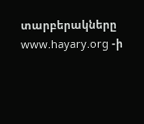տարբերակները www.hayary.org -ի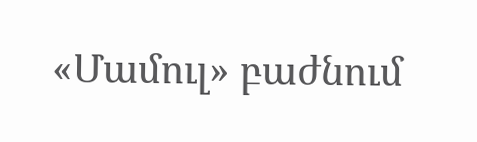«Մամուլ» բաժնում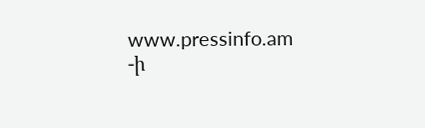www.pressinfo.am -ի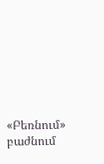«Բեռնում» բաժնում